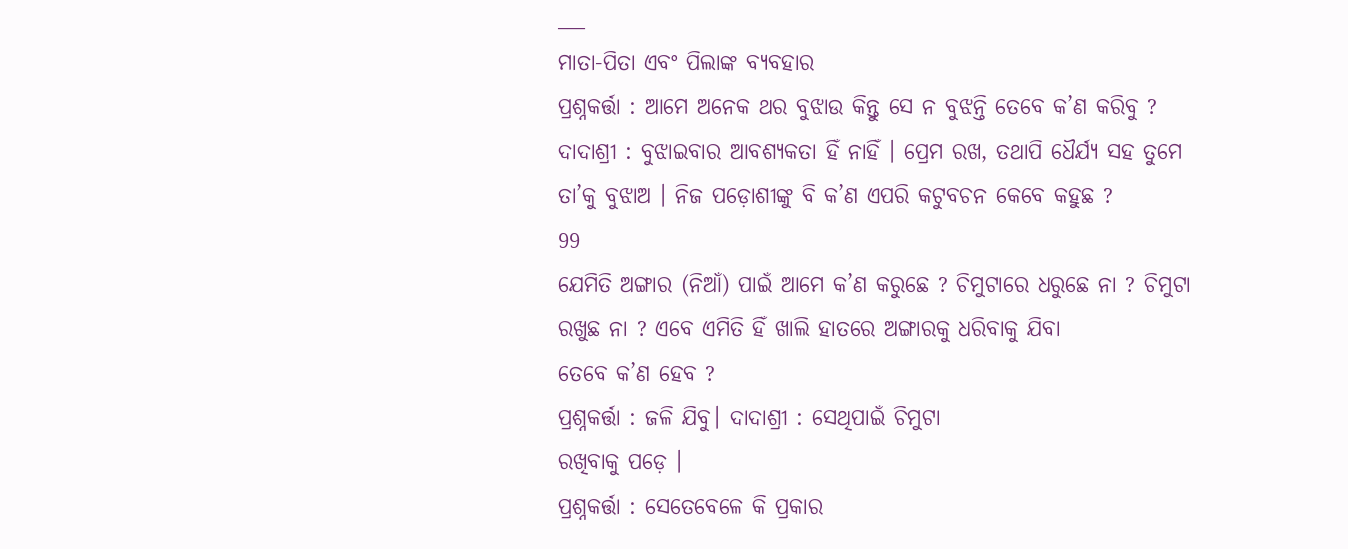___
ମାତା-ପିତା ଏବଂ ପିଲାଙ୍କ ବ୍ୟବହାର
ପ୍ରଶ୍ନକର୍ତ୍ତା : ଆମେ ଅନେକ ଥର ବୁଝାଉ କିନ୍ତୁ ସେ ନ ବୁଝନ୍ତି ତେବେ କ’ଣ କରିବୁ ?
ଦାଦାଶ୍ରୀ : ବୁଝାଇବାର ଆବଶ୍ୟକତା ହିଁ ନାହିଁ । ପ୍ରେମ ରଖ, ତଥାପି ଧୈର୍ଯ୍ୟ ସହ ତୁମେ ତା’କୁ ବୁଝାଅ । ନିଜ ପଡ଼ୋଶୀଙ୍କୁ ବି କ’ଣ ଏପରି କଟୁବଚନ କେବେ କହୁଛ ?
99
ଯେମିତି ଅଙ୍ଗାର (ନିଆଁ) ପାଇଁ ଆମେ କ’ଣ କରୁଛେ ? ଚିମୁଟାରେ ଧରୁଛେ ନା ? ଚିମୁଟା ରଖୁଛ ନା ? ଏବେ ଏମିତି ହିଁ ଖାଲି ହାତରେ ଅଙ୍ଗାରକୁ ଧରିବାକୁ ଯିବା
ତେବେ କ’ଣ ହେବ ?
ପ୍ରଶ୍ନକର୍ତ୍ତା : ଜଳି ଯିବୁ। ଦାଦାଶ୍ରୀ : ସେଥିପାଇଁ ଚିମୁଟା
ରଖିବାକୁ ପଡ଼େ ।
ପ୍ରଶ୍ନକର୍ତ୍ତା : ସେତେବେଳେ କି ପ୍ରକାର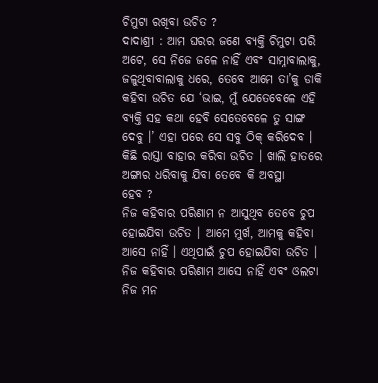ଚିମୁଟା ରଖିବା ଉଚିତ ?
ଦାଦାଶ୍ରୀ : ଆମ ଘରର ଜଣେ ବ୍ୟକ୍ତି ଚିମୁଟା ପରି ଅଟେ, ସେ ନିଜେ ଜଳେ ନାହିଁ ଏବଂ ସାମ୍ନାବାଲାକୁ, ଜଳୁଥିବାବାଲାକୁ ଧରେ, ତେବେ ଆମେ ତା’କୁ ଡାକି କହିବା ଉଚିତ ଯେ ‘ଭାଇ, ମୁଁ ଯେତେବେଳେ ଏହି ବ୍ୟକ୍ତି ସହ କଥା ହେବି ସେତେବେଳେ ତୁ ସାଙ୍ଗ ଦେବୁ ।’ ଏହା ପରେ ସେ ସବୁ ଠିକ୍ କରିଦେବ । କିଛି ରାସ୍ତା ବାହାର କରିବା ଉଚିତ । ଖାଲି ହାତରେ ଅଙ୍ଗାର ଧରିବାକୁ ଯିବା ତେବେ କି ଅବସ୍ଥା
ହେବ ?
ନିଜ କହିବାର ପରିଣାମ ନ ଆସୁଥିବ ତେବେ ଚୁପ ହୋଇଯିବା ଉଚିତ । ଆମେ ମୁର୍ଖ, ଆମକୁ କହିବା ଆସେ ନାହିଁ । ଏଥିପାଇଁ ଚୁପ ହୋଇଯିବା ଉଚିତ । ନିଜ କହିବାର ପରିଣାମ ଆସେ ନାହିଁ ଏବଂ ଓଲଟା ନିଜ ମନ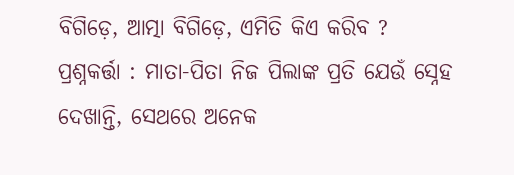ବିଗିଡ଼େ, ଆତ୍ମା ବିଗିଡ଼େ, ଏମିତି କିଏ କରିବ ?
ପ୍ରଶ୍ନକର୍ତ୍ତା : ମାତା-ପିତା ନିଜ ପିଲାଙ୍କ ପ୍ରତି ଯେଉଁ ସ୍ନେହ ଦେଖାନ୍ତି, ସେଥରେ ଅନେକ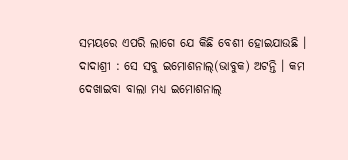ସମୟରେ ଏପରି ଲାଗେ ଯେ କିଛି ବେଶୀ ହୋଇଯାଉଛି ।
ଦାଦାଶ୍ରୀ : ସେ ସବୁ ଇମୋଶନାଲ୍(ଭାବୁକ) ଅଟନ୍ତି । କମ ଦେଖାଇବା ବାଲା ମଧ୍ୟ ଇମୋଶନାଲ୍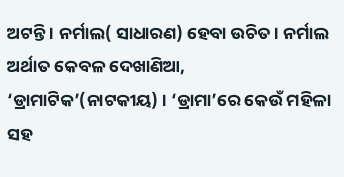ଅଟନ୍ତି । ନର୍ମାଲ( ସାଧାରଣ) ହେବା ଉଚିତ । ନର୍ମାଲ ଅର୍ଥାତ କେବଳ ଦେଖାଣିଆ, ‘ଡ୍ରାମାଟିକ’(ନାଟକୀୟ) । ‘ଡ୍ରାମା’ରେ କେଉଁ ମହିଳା ସହ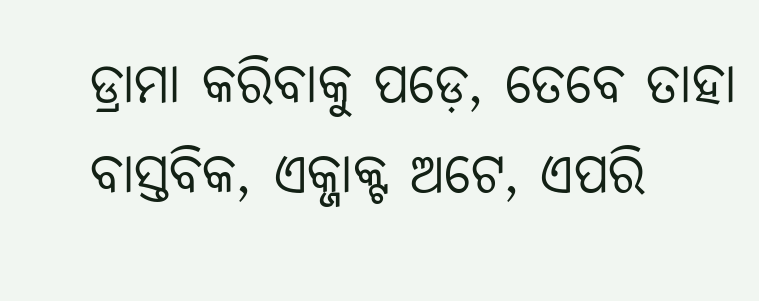ଡ୍ରାମା କରିବାକୁ ପଡ଼େ, ତେବେ ତାହା ବାସ୍ତବିକ, ଏକ୍ଜାକ୍ଟ ଅଟେ, ଏପରି